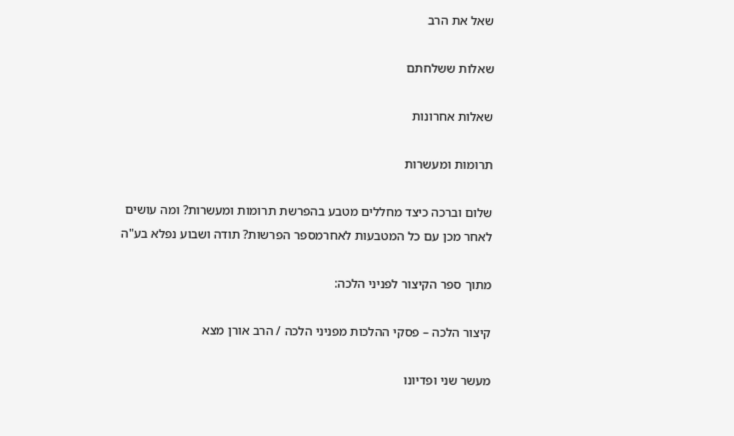שאל את הרב

שאלות ששלחתם

שאלות אחרונות

תרומות ומעשרות

שלום וברכה כיצד מחללים מטבע בהפרשת תרומות ומעשרות? ומה עושים לאחר מכן עם כל המטבעות לאחרמספר הפרשות? תודה ושבוע נפלא בע"ה

מתוך ספר הקיצור לפניני הלכה:

קיצור הלכה – פסקי ההלכות מפניני הלכה / הרב אורן מצא

מעשר שני ופדיונו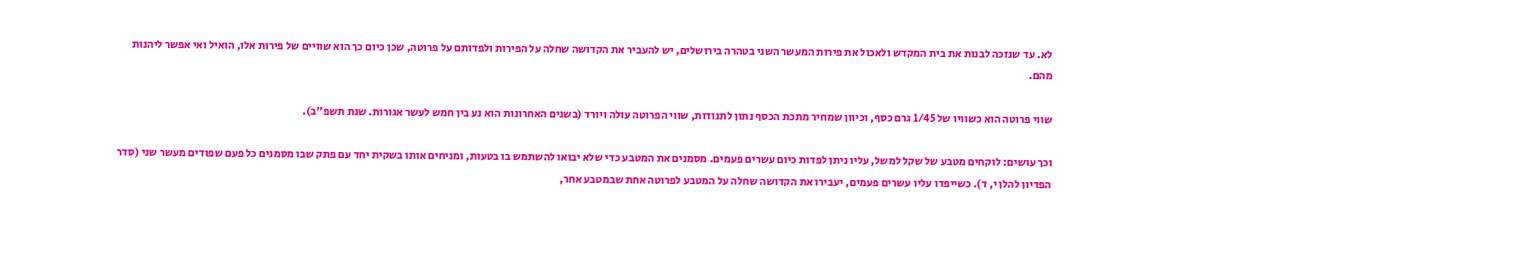לא. עד שנזכה לבנות את בית המקדש ולאכול את פירות המעשר השני בטהרה בירושלים, יש להעביר את הקדושה שחלה על הפירות ולפדותם על פרוטה, שכן כיום כך הוא שוויים של פירות אלו, הואיל ואי אפשר ליהנות מהם.

שווי פרוטה הוא כשוויו של 1/45 גרם כסף, וכיוון שמחיר מתכת הכסף נתון לתנודות, שווי הפרוטה עולה ויורד (בשנים האחרונות הוא נע בין חמש לעשר אגורות. שנת תשפ"ב).

וכך עושים: לוקחים מטבע של שקל למשל, עליו ניתן לפדות כיום עשרים פעמים. מסמנים את המטבע כדי שלא יבואו להשתמש בו בטעות, ומניחים אותו בשקית יחד עם פתק שבו מסמנים כל פעם שפודים מעשר שני (סדר הפדיון להלן י, ד). כשייפדו עליו עשרים פעמים, יעבירו את הקדושה שחלה על המטבע לפרוטה אחת שבמטבע אחר,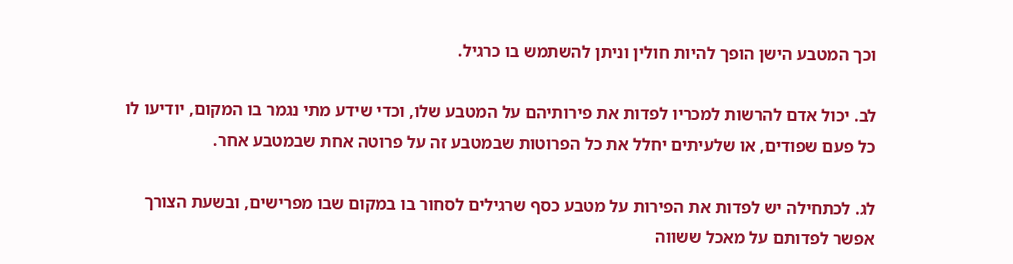וכך המטבע הישן הופך להיות חולין וניתן להשתמש בו כרגיל.

לב. יכול אדם להרשות למכריו לפדות את פירותיהם על המטבע שלו, וכדי שידע מתי נגמר בו המקום, יודיעו לו כל פעם שפודים, או שלעיתים יחלל את כל הפרוטות שבמטבע זה על פרוטה אחת שבמטבע אחר.

לג. לכתחילה יש לפדות את הפירות על מטבע כסף שרגילים לסחור בו במקום שבו מפרישים, ובשעת הצורך אפשר לפדותם על מאכל ששווה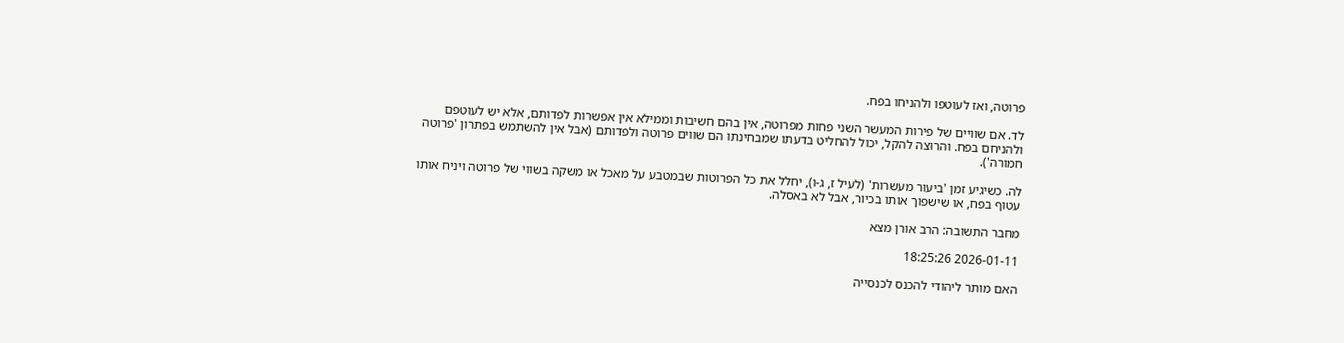פרוטה, ואז לעוטפו ולהניחו בפח.

לד. אם שוויים של פירות המעשר השני פחות מפרוטה, אין בהם חשיבות וממילא אין אפשרות לפדותם, אלא יש לעוטפם ולהניחם בפח. והרוצה להקל, יכול להחליט בדעתו שמבחינתו הם שווים פרוטה ולפדותם (אבל אין להשתמש בפתרון 'פרוטה חמורה').

לה. כשיגיע זמן 'ביעור מעשרות' (לעיל ז, ג-ו), יחלל את כל הפרוטות שבמטבע על מאכל או משקה בשווי של פרוטה ויניח אותו עטוף בפח, או שישפוך אותו בכיור, אבל לא באסלה.

מחבר התשובה: הרב אורן מצא

2026-01-11 18:25:26

האם מותר ליהודי להכנס לכנסייה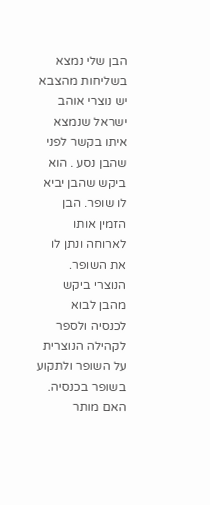הבן שלי נמצא בשליחות מהצבא יש נוצרי אוהב ישראל שנמצא איתו בקשר לפני שהבן נסע . הוא ביקש שהבן יביא לו שופר. הבן הזמין אותו לארוחה ונתן לו את השופר. הנוצרי ביקש מהבן לבוא לכנסיה ולספר לקהילה הנוצרית על השופר ולתקוע בשופר בכנסיה. האם מותר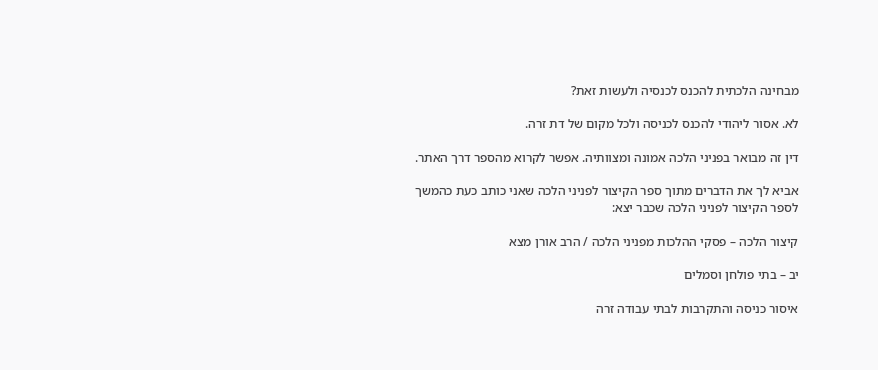מבחינה הלכתית להכנס לכנסיה ולעשות זאת?

לא. אסור ליהודי להכנס לכניסה ולכל מקום של דת זרה.

דין זה מבואר בפניני הלכה אמונה ומצוותיה. אפשר לקרוא מהספר דרך האתר.

אביא לך את הדברים מתוך ספר הקיצור לפניני הלכה שאני כותב כעת כהמשך לספר הקיצור לפניני הלכה שכבר יצא:

קיצור הלכה – פסקי ההלכות מפניני הלכה / הרב אורן מצא

יב – בתי פולחן וסמלים

איסור כניסה והתקרבות לבתי עבודה זרה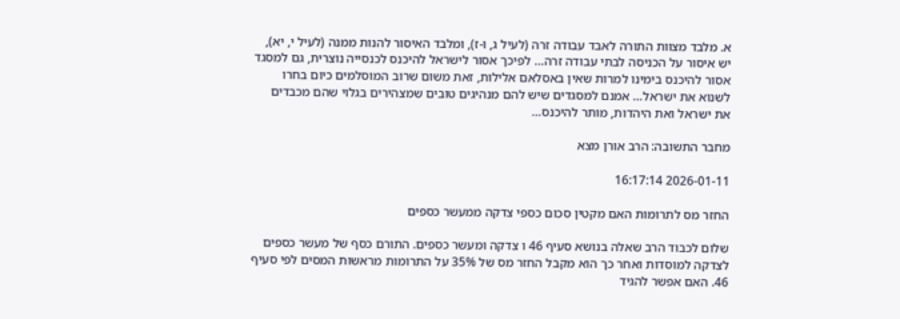א. מלבד מצוות התורה לאבד עבודה זרה (לעיל ג, ו-ז), ומלבד האיסור להנות ממנה (לעיל י, יא), יש איסור על הכניסה לבתי עבודה זרה… לפיכך אסור לישראל להיכנס לכנסייה נוצרית, גם למסגד אסור להיכנס בימינו למרות שאין באסלאם אלילות, זאת משום שרוב המוסלמים כיום בחרו לשנוא את ישראל… אמנם למסגדים שיש להם מנהיגים טובים שמצהירים בגלוי שהם מכבדים את ישראל ואת היהדות, מותר להיכנס…

מחבר התשובה: הרב אורן מצא

2026-01-11 16:17:14

החזר מס לתרומות האם מקטין סכום כספי צדקה ממעשר כספים

שלום לכבוד הרב שאלה בנושא סעיף 46 ו צדקה ומעשר כספים. התורם כסף של מעשר כספים לצדקה למוסדות ואחר כך הוא מקבל החזר מס של 35% על התרומות מראשות המסים לפי סעיף 46. האם אפשר להגיד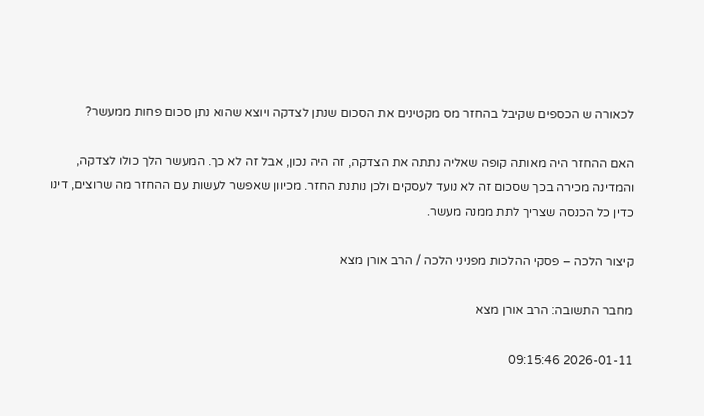לכאורה ש הכספים שקיבל בהחזר מס מקטינים את הסכום שנתן לצדקה ויוצא שהוא נתן סכום פחות ממעשר?

האם ההחזר היה מאותה קופה שאליה נתתה את הצדקה, זה היה נכון, אבל זה לא כך. המעשר הלך כולו לצדקה, והמדינה מכירה בכך שסכום זה לא נועד לעסקים ולכן נותנת החזר. מכיוון שאפשר לעשות עם ההחזר מה שרוצים, דינו כדין כל הכנסה שצריך לתת ממנה מעשר.

קיצור הלכה – פסקי ההלכות מפניני הלכה / הרב אורן מצא

מחבר התשובה: הרב אורן מצא

2026-01-11 09:15:46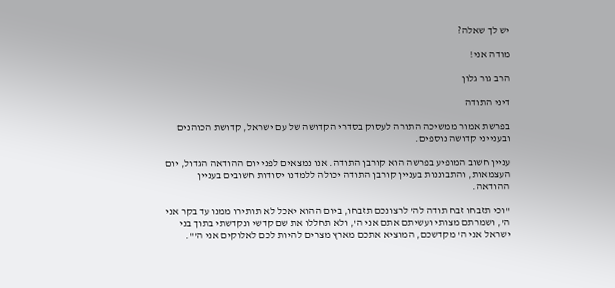יש לך שאלה?

מודה אני!

הרב גור גלון

דיני התודה

בפרשת אמור ממשיכה התורה לעסוק בסדרי הקדושה של עם ישראל, קדושת הכוהנים ובענייני קדושה נוספים.

עניין חשוב המופיע בפרשה הוא קורבן התודה. אנו נמצאים לפני יום ההודאה הגדול, יום העצמאות, והתבוננות בעניין קורבן התודה יכולה ללמדנו יסודות חשובים בעניין ההודאה.

"וכי תזבחו זבח תודה לה' לרצונכם תזבחו, ביום ההוא יאכל לא תותירו ממנו עד בקר אני ה', ושמרתם מצותי ועשיתם אתם אני ה', ולא תחללו את שם קדשי ונקדשתי בתוך בני ישראל אני ה' מקדשכם, המוציא אתכם מארץ מצרים להיות לכם לאלוקים אני ה'".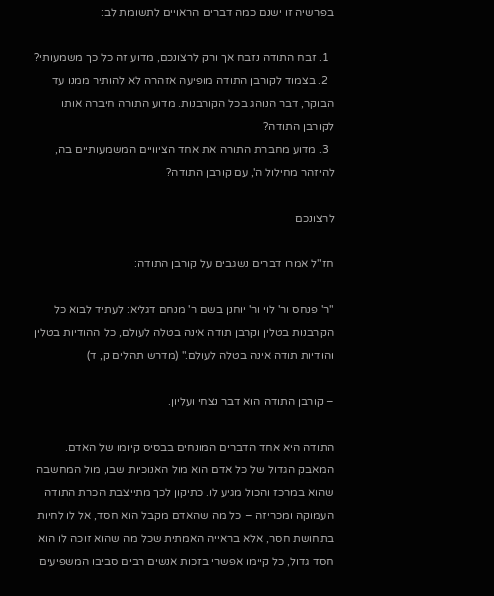בפרשיה זו ישנם כמה דברים הראויים לתשומת לב:

  1. זבח התודה נזבח אך ורק לרצונכם, מדוע זה כל כך משמעותי?
  2. בצמוד לקורבן התודה מופיעה אזהרה לא להותיר ממנו עד הבוקר, דבר הנוהג בכל הקורבנות. מדוע התורה חיברה אותו לקורבן התודה?
  3. מדוע מחברת התורה את אחד הציוויים המשמעותיים בה, להיזהר מחילול ה', עם קורבן התודה?

לרצונכם

חז"ל אמרו דברים נשגבים על קורבן התודה:

"ר' פנחס ור' לוי ור' יוחנן בשם ר' מנחם דגליא: לעתיד לבוא כל הקרבנות בטלין וקרבן תודה אינה בטלה לעולם, כל ההודיות בטלין והודיות תודה אינה בטלה לעולם." (מדרש תהלים ק, ד)

– קורבן התודה הוא דבר נצחי ועליון.

התודה היא אחד הדברים המונחים בבסיס קיומו של האדם. המאבק הגדול של כל אדם הוא מול האנוכיות שבו, מול המחשבה שהוא במרכז והכול מגיע לו. כתיקון לכך מתייצבת הכרת התודה העמוקה ומכריזה – כל מה שהאדם מקבל הוא חסד, אל לו לחיות בתחושת חסר, אלא בראייה האמתית שכל מה שהוא זוכה לו הוא חסד גדול, כל קיימו אפשרי בזכות אנשים רבים סביבו המשפיעים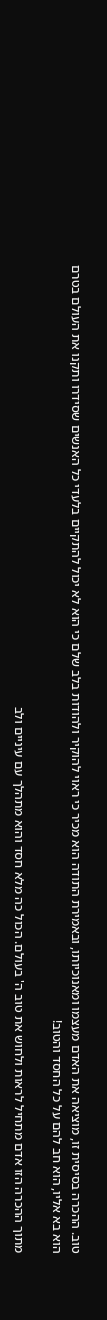טוב. ההכרה בסיסית זו, מוציאה את האדם מעצמו ומאנוכיותו, ובאמירת התודה הוא מכיר כי ראוי להוקיר ולהודות בלב שלם כי הוא לא יכול להתקיים בלעדי כל האנשים שסידרו ותקנו את העולם בטרם הוא בא אליו, הוא חב להם על כל החסד והטוב!

מתוך ההכרה הזו אדם מתחיל לראות ולחוש את טוב ה' בעולם. הכול כה מלא חסד והוא מתהלך עם עיניים ולב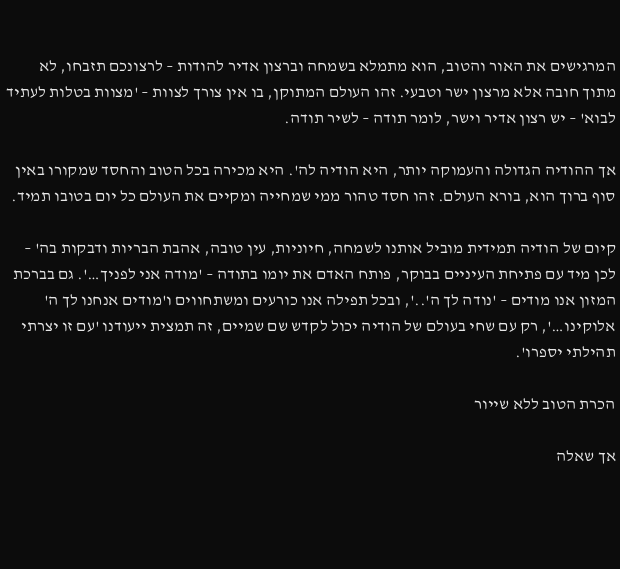המרגישים את האור והטוב, הוא מתמלא בשמחה וברצון אדיר להודות – לרצונכם תזבחו, לא מתוך חובה אלא מרצון ישר וטבעי. זהו העולם המתוקן, בו אין צורך לצוות – 'מצוות בטלות לעתיד לבוא' – יש רצון אדיר וישר, לומר תודה – לשיר תודה.

אך ההודיה הגדולה והעמוקה יותר, היא הודיה לה'. היא מכירה בכל הטוב והחסד שמקורו באין סוף ברוך הוא, בורא העולם. זהו חסד טהור ממי שמחייה ומקיים את העולם כל יום בטובו תמיד.

קיום של הודיה תמידית מוביל אותנו לשמחה, חיוניות, עין טובה, אהבת הבריות ודבקות בה' – לכן מיד עם פתיחת העיניים בבוקר, פותח האדם את יומו בתודה – 'מודה אני לפניך…'. גם בברכת המזון אנו מודים – 'נודה לך ה'..', ובכל תפילה אנו כורעים ומשתחווים ו'מודים אנחנו לך ה' אלוקינו…', רק עם שחי בעולם של הודיה יכול לקדש שם שמיים, זה תמצית ייעודנו 'עם זו יצרתי תהילתי יספרו'.

הכרת הטוב ללא שייור

אך שאלה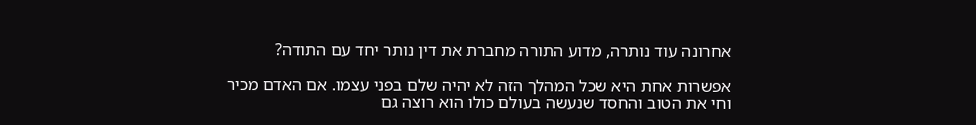אחרונה עוד נותרה, מדוע התורה מחברת את דין נותר יחד עם התודה?

אפשרות אחת היא שכל המהלך הזה לא יהיה שלם בפני עצמו. אם האדם מכיר וחי את הטוב והחסד שנעשה בעולם כולו הוא רוצה גם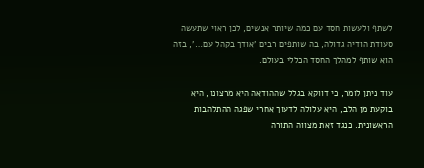לשתף ולעשות חסד עם כמה שיותר אנשים, לכן ראוי שתעשה סעודת הודיה גדולה, בה שותפים רבים 'אודך בקהל עם…', בזה הוא שותף למהלך החסד הכללי בעולם.

עוד ניתן לומר, כי דווקא בגלל שההודאה היא מרצונו, היא בוקעת מן הלב, היא עלולה לדעוך אחרי שפגה ההתלהבות הראשונית. כנגד זאת מצווה התורה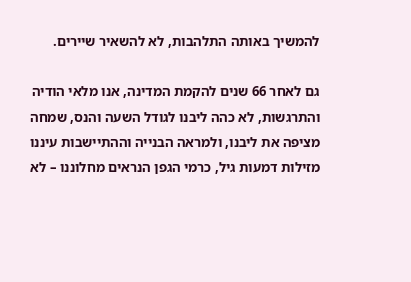להמשיך באותה התלהבות, לא להשאיר שיירים.

גם לאחר 66 שנים להקמת המדינה, אנו מלאי הודיה והתרגשות, לא כהה ליבנו לגודל השעה והנס, שמחה מציפה את ליבנו, ולמראה הבנייה וההתיישבות עיננו מזילות דמעות גיל, כרמי הגפן הנראים מחלוננו – לא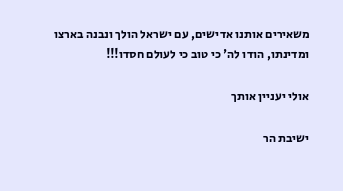משאירים אותנו אדישים, עם ישראל הולך ונבנה בארצו ומדינתו, הודו לה' כי טוב כי לעולם חסדו!!!

אולי יעניין אותך

ישיבת הר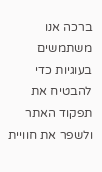ברכה אנו משתמשים בעוגיות כדי להבטיח את תפקוד האתר ולשפר את חוויית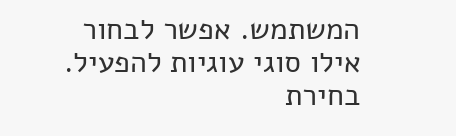המשתמש. אפשר לבחור אילו סוגי עוגיות להפעיל.
בחירת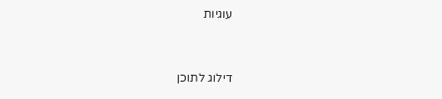עוגיות


דילוג לתוכן